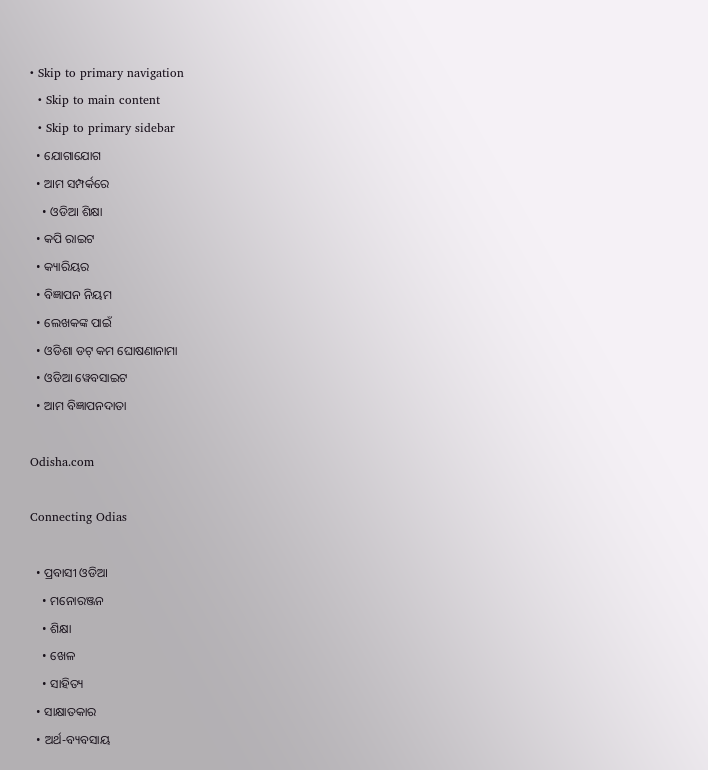• Skip to primary navigation
  • Skip to main content
  • Skip to primary sidebar
  • ଯୋଗାଯୋଗ
  • ଆମ ସମ୍ପର୍କରେ
    • ଓଡିଆ ଶିକ୍ଷା
  • କପି ରାଇଟ
  • କ୍ୟାରିୟର
  • ବିଜ୍ଞାପନ ନିୟମ
  • ଲେଖକଙ୍କ ପାଇଁ
  • ଓଡିଶା ଡଟ୍ କମ ଘୋଷଣାନାମା
  • ଓଡିଆ ୱେବସାଇଟ
  • ଆମ ବିଜ୍ଞାପନଦାତା

Odisha.com

Connecting Odias

  • ପ୍ରବାସୀ ଓଡିଆ
    • ମନୋରଞ୍ଜନ
    • ଶିକ୍ଷା
    • ଖେଳ
    • ସାହିତ୍ୟ
  • ସାକ୍ଷାତକାର
  • ଅର୍ଥ-ବ୍ୟବସାୟ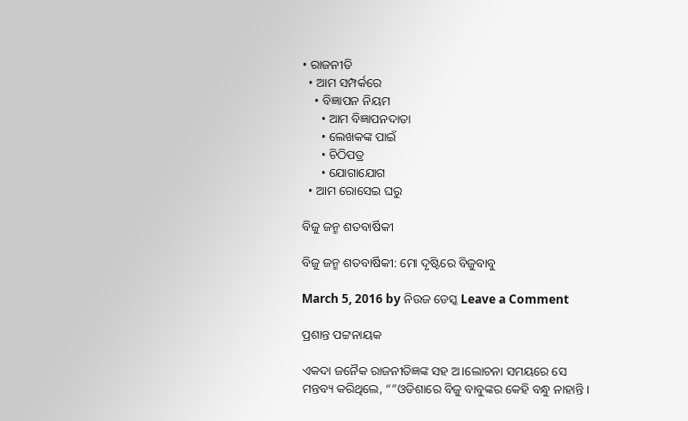• ରାଜନୀତି
  • ଆମ ସମ୍ପର୍କରେ
    • ବିଜ୍ଞାପନ ନିୟମ
      • ଆମ ବିଜ୍ଞାପନଦାତା
      • ଲେଖକଙ୍କ ପାଇଁ
      • ଚିଠିପତ୍ର
      • ଯୋଗାଯୋଗ
  • ଆମ ରୋସେଇ ଘରୁ

ବିଜୁ ଜନ୍ମ ଶତବାର୍ଷିକୀ

ବିଜୁ ଜନ୍ମ ଶତବାର୍ଷିକୀ: ମୋ ଦୃଷ୍ଟିରେ ବିଜୁବାବୁ

March 5, 2016 by ନିଉଜ ଡେସ୍କ Leave a Comment

ପ୍ରଶାନ୍ତ ପଟ୍ଟନାୟକ

ଏକଦା ଜନୈକ ରାଜନୀତିଜ୍ଞଙ୍କ ସହ ଅ।ଲୋଚନା ସମୟରେ ସେ ମନ୍ତବ୍ୟ କରିଥିଲେ, “”ଓଡିଶାରେ ବିଜୁ ବାବୁଙ୍କର କେହି ବନ୍ଧୁ ନାହାନ୍ତି ।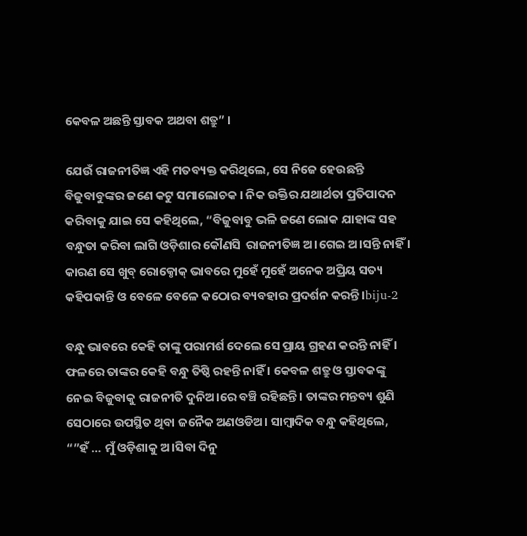କେବଳ ଅଛନ୍ତି ସ୍ତାବକ ଅଥବା ଶତ୍ରୁ” ।

ଯେଉଁ ରାଜନୀତିଜ୍ଞ ଏହି ମତବ୍ୟକ୍ତ କରିଥିଲେ, ସେ ନିଜେ ହେଉଛନ୍ତି ବିଜୁବାବୁଙ୍କର ଜଣେ କଟୁ ସମାଲୋଚକ । ନିକ ଉକ୍ତିର ଯଥାର୍ଥତା ପ୍ରତିପାଦନ କରିବାକୁ ଯାଇ ସେ କହିଥିଲେ, “ବିଜୁବାବୁ ଭଳି ଜଣେ ଲୋକ ଯାହାଙ୍କ ସହ ବନ୍ଧୁତା କରିବା ଲାଗି ଓଡ଼ିଶାର କୌଣସି  ରାଜନୀତିଜ୍ଞ ଅ।ଗେଇ ଅ।ସନ୍ତି ନାହିଁ । କାରଣ ସେ ଖୁବ୍ ରୋକ୍ଠୋକ୍ ଭାବରେ ମୁହେଁ ମୁହେଁ ଅନେକ ଅପ୍ରିୟ ସତ୍ୟ କହିପକାନ୍ତି ଓ ବେଳେ ବେଳେ କଠୋର ବ୍ୟବହାର ପ୍ରଦର୍ଶନ କରନ୍ତି ।biju-2

ବନ୍ଧୁ ଭାବରେ କେହି ତାଙ୍କୁ ପରାମର୍ଶ ଦେଲେ ସେ ପ୍ରାୟ ଗ୍ରହଣ କରନ୍ତି ନାହିଁ । ଫଳରେ ତାଙ୍କର କେହି ବନ୍ଧୁ ତିଷ୍ଠି ରହନ୍ତି ନାହିଁ । କେବଳ ଶତ୍ରୁ ଓ ସ୍ତାବକଙ୍କୁ ନେଇ ବିଜୁବାକୁ ରାଜନୀତି ଦୁନିଅ।ରେ ବଞ୍ଚି ରହିଛନ୍ତି । ତାଙ୍କର ମନ୍ତବ୍ୟ ଶୁଣି ସେଠାରେ ଉପସ୍ଥିତ ଥିବା ଜନୈକ ଅଣଓଡିଅ। ସାମ୍ବାଦିକ ବନ୍ଧୁ କହିଥିଲେ, “”ହଁ … ମୁଁ ଓଡ଼ିଶାକୁ ଅ।ସିବା ଦିନୁ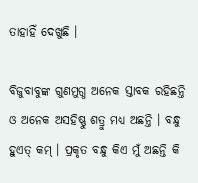ତାହାହିଁ ଦେଖୁଛି ।

ବିଜୁବାବୁଙ୍କ ଗୁଣମୁଗ୍ଧ ଅନେକ ସ୍ତାବକ ରହିଛନ୍ତି ଓ ଅନେକ ଅସହିଷ୍ଣୁ ଶତ୍ରୁ ମଧ୍ୟ ଅଛନ୍ତି । ବନ୍ଧୁ ହୁଏତ୍ କମ୍ । ପ୍ରକୃତ ବନ୍ଧୁ କିଏ ମୁଁ ଅଛନ୍ତି କି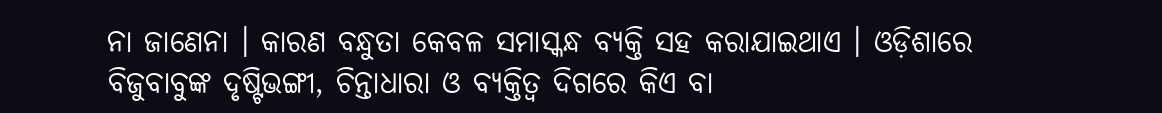ନା ଜାଣେନା । କାରଣ ବନ୍ଧୁତା କେବଳ ସମାସ୍କନ୍ଧ ବ୍ୟକ୍ତି ସହ କରାଯାଇଥାଏ । ଓଡ଼ିଶାରେ ବିଜୁବାବୁଙ୍କ ଦୃଷ୍ଟିଭଙ୍ଗୀ, ଚିନ୍ତାଧାରା ଓ ବ୍ୟକ୍ତିତ୍ୱ ଦିଗରେ କିଏ ବା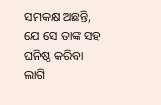ସମକକ୍ଷ ଅଛନ୍ତି, ଯେ ସେ ତାଙ୍କ ସହ ଘନିଷ୍ଠ କରିବା ଲାଗି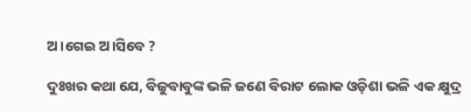ଅ।ଗେଇ ଅ।ସିବେ ?

ଦୁଃଖର କଥା ଯେ, ବିଜୁବାବୁଙ୍କ ଭଳି ଜଣେ ବିରାଟ ଲୋକ ଓଡ଼ିଶା ଭଳି ଏକ କ୍ଷୁଦ୍ର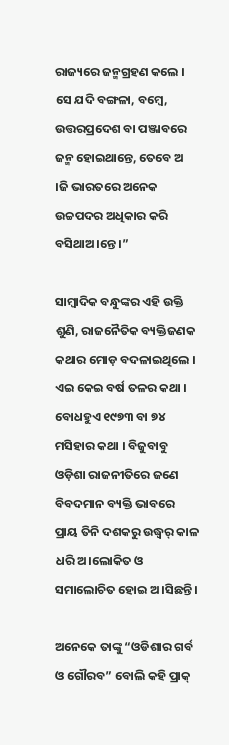ରାଜ୍ୟରେ ଜନ୍ମଗ୍ରହଣ କଲେ । ସେ ଯଦି ବଙ୍ଗଳା, ବମ୍ବେ, ଉତ୍ତରପ୍ରଦେଶ ବା ପଞ୍ଜାବରେ ଜନ୍ମ ହୋଇଥାନ୍ତେ, ତେବେ ଅ ।ଜି ଭାରତରେ ଅନେକ ଉଚ୍ଚପଦର ଅଧିକାର କରି ବସିଥାଅ।ନ୍ତେ ।”

ସାମ୍ବାଦିକ ବନ୍ଧୁଙ୍କର ଏହି ଉକ୍ତି ଶୁଣି, ରାଜନୈତିକ ବ୍ୟକ୍ତିଜଣକ କଥାର ମୋଡ଼ ବଦଳାଇଥିଲେ । ଏଇ କେଇ ବର୍ଷ ତଳର କଥା । ବୋଧହୁଏ ୧୯୭୩ ବା ୭୪ ମସିହାର କଥା । ବିଜୁବାବୁ ଓଡ଼ିଶା ରାଜନୀତିରେ ଜଣେ ବିବଦମାନ ବ୍ୟକ୍ତି ଭାବରେ ପ୍ରାୟ ତିନି ଦଶକରୁ ଉଦ୍ଧ୍ୱର୍ କାଳ ଧରି ଅ।ଲୋକିତ ଓ ସମାଲୋଚିତ ହୋଇ ଅ।ସିଛନ୍ତି ।

ଅନେକେ ତାଙ୍କୁ “ଓଡିଶାର ଗର୍ବ ଓ ଗୌରବ” ବୋଲି କହି ପ୍ରାକ୍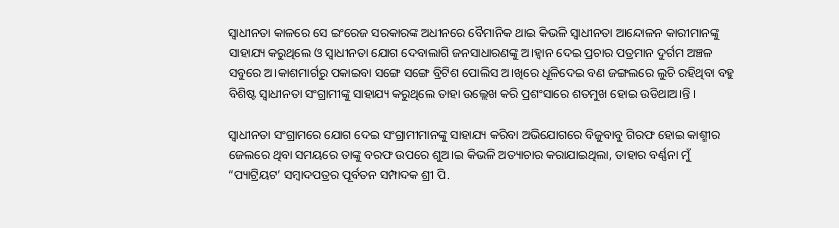ସ୍ୱାଧୀନତା କାଳରେ ସେ ଇଂରେଜ ସରକାରଙ୍କ ଅଧୀନରେ ବୈମାନିକ ଥାଇ କିଭଳି ସ୍ୱାଧୀନତା ଆନ୍ଦୋଳନ କାରୀମାନଙ୍କୁ ସାହାଯ୍ୟ କରୁଥିଲେ ଓ ସ୍ୱାଧୀନତା ଯୋଗ ଦେବାଲାଗି ଜନସାଧାରଣଙ୍କୁ ଅ।ହ୍ୱାନ ଦେଇ ପ୍ରଚାର ପତ୍ରମାନ ଦୁର୍ଗମ ଅଞ୍ଚଳ ସବୁରେ ଅ।କାଶମାର୍ଗରୁ ପକାଇବା ସଙ୍ଗେ ସଙ୍ଗେ ବ୍ରିଟିଶ ପୋଲିସ ଅ।ଖିରେ ଧୂଳିଦେଇ ବଣ ଜଙ୍ଗଲରେ ଲୁଚି ରହିଥିବା ବହୁ ବିଶିଷ୍ଟ ସ୍ୱାଧୀନତା ସଂଗ୍ରାମୀଙ୍କୁ ସାହାଯ୍ୟ କରୁଥିଲେ ତାହା ଉଲ୍ଲେଖ କରି ପ୍ରଶଂସାରେ ଶତମୁଖ ହୋଇ ଉଡିଥାଅ।ନ୍ତି ।

ସ୍ୱାଧୀନତା ସଂଗ୍ରାମରେ ଯୋଗ ଦେଇ ସଂଗ୍ରାମୀମାନଙ୍କୁ ସାହାଯ୍ୟ କରିବା ଅଭିଯୋଗରେ ବିଜୁବାବୁ ଗିରଫ ହୋଇ କାଶ୍ମୀର ଜେଲରେ ଥିବା ସମୟରେ ତାଙ୍କୁ ବରଫ ଉପରେ ଶୁଅ।ଇ କିଭଳି ଅତ୍ୟାଚାର କରାଯାଇଥିଲା, ତାହାର ବର୍ଣ୍ଣନା ମୁଁ “ପ୍ୟାଟ୍ରିୟଟ’ ସମ୍ବାଦପତ୍ରର ପୂର୍ବତନ ସମ୍ପାଦକ ଶ୍ରୀ ପି.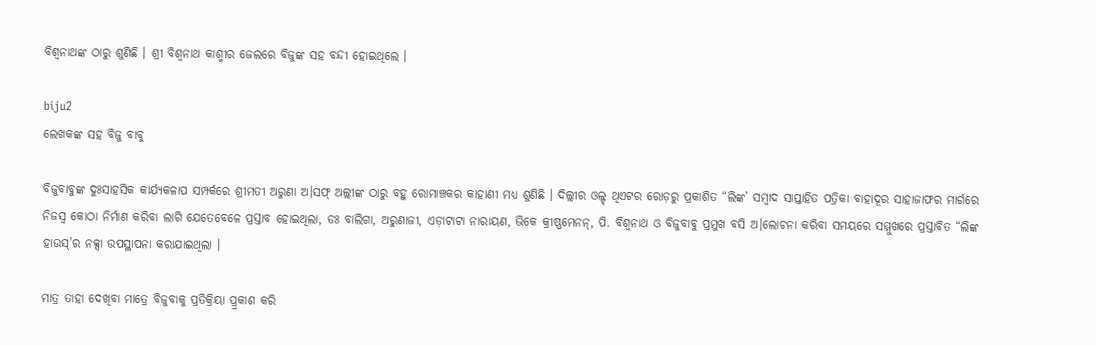ବିଶ୍ୱନାଥଙ୍କ ଠାରୁ ଶୁଣିଛି । ଶ୍ରୀ ବିଶ୍ୱନାଥ କାଶ୍ମୀର ଜେଲରେ ବିଜୁଙ୍କ ସହ ବନ୍ଦୀ ହୋଇଥିଲେ ।

biju2
ଲେଖକଙ୍କ ସହ ବିଜୁ ବାବୁ

ବିଜୁବାବୁଙ୍କ ଦୁଃସାହସିକ କାର୍ଯ୍ୟକଳାପ ସମ୍ପର୍କରେ ଶ୍ରୀମତୀ ଅରୁଣା ଅ।ସଫ୍ ଅଲ୍ଲୀଙ୍କ ଠାରୁ ବହୁ ରୋମାଞ୍ଚକର କାହାଣୀ ମଧ୍ୟ ଶୁଣିଛି । ଦିଲ୍ଲୀର ଓଲ୍ଡ୍ ଥିଏଟର ରୋଡ଼ରୁ ପ୍ରକାଶିତ “ଲିଙ୍କ’ ସମ୍ବାଦ ସାପ୍ତାହିତ ପତ୍ରିକା ବାହାଦୂର ସାହାଜାଫର ମାର୍ଗରେ ନିଜସ୍ୱ କୋଠା ନିର୍ମାଣ କରିବା ଲାଗି ଯେତେବେଳେ ପ୍ରସ୍ତାବ ହୋଇଥିଲା, ଡଃ ବାଲିଗା, ଅରୁଣାଜୀ, ଏଡ଼ାଟାଟା ନାରାୟଣ, ଭିକେ କ୍ରୀଷ୍ଣମେନନ୍, ପି. ବିଶ୍ୱନାଥ ଓ ବିଜୁବାବୁ ପ୍ରମୁଖ ବସି ଅ।ଲୋଚନା କରିବା ସମୟରେ ସମ୍ମୁଖରେ ପ୍ରସ୍ତାବିତ “ଲିଙ୍କ ହାଉସ୍’ର ନକ୍ସା ଉପସ୍ଥାପନା କରାଯାଇଥିଲା ।

ମାତ୍ର ତାହା ଦେଖିବା ମାତ୍ରେ ବିଜୁବାକୁ ପ୍ରତିକ୍ରିୟା ପ୍ର୍ରକାଶ କରି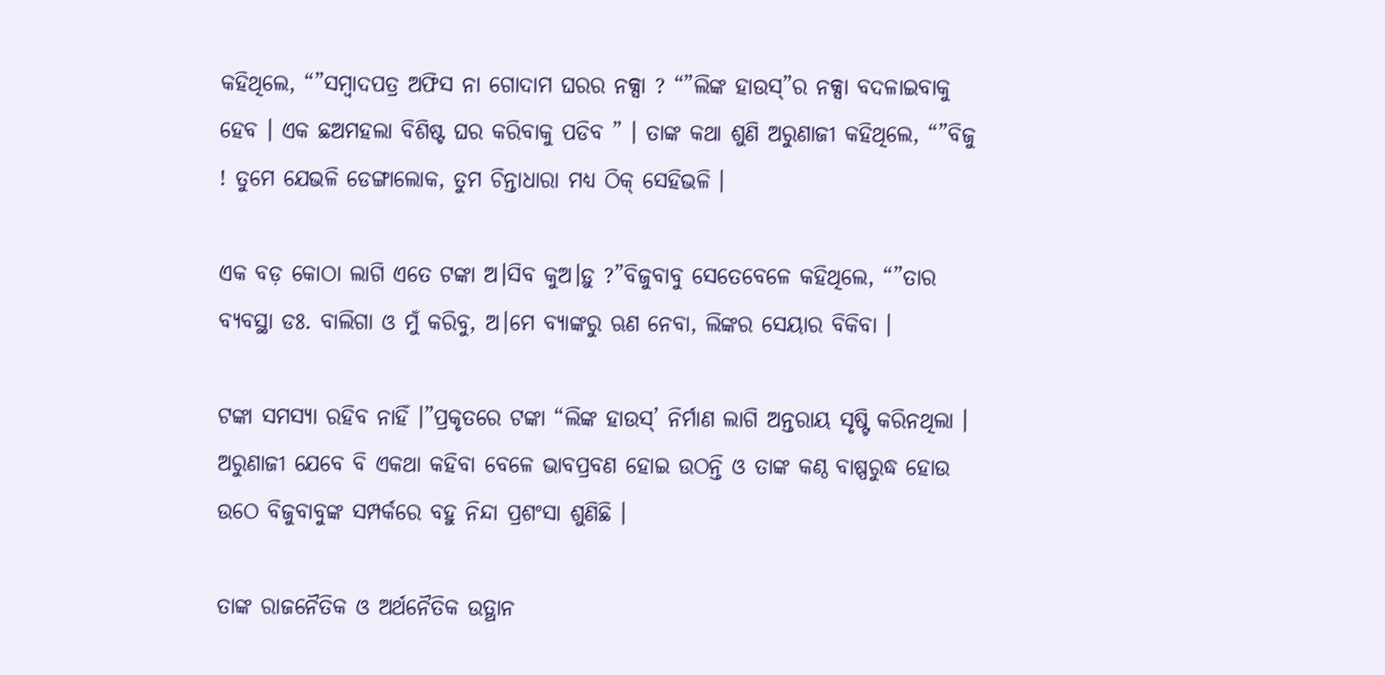କହିଥିଲେ, “”ସମ୍ବାଦପତ୍ର ଅଫିସ ନା ଗୋଦାମ ଘରର ନକ୍ସା ? “”ଲିଙ୍କ ହାଉସ୍”ର ନକ୍ସା ବଦଳାଇବାକୁ ହେବ । ଏକ ଛଅମହଲା ବିଶିଷ୍ଟ ଘର କରିବାକୁ ପଡିବ ” । ତାଙ୍କ କଥା ଶୁଣି ଅରୁଣାଜୀ କହିଥିଲେ, “”ବିଜୁ ! ତୁମେ ଯେଭଳି ଡେଙ୍ଗାଲୋକ, ତୁମ ଚିନ୍ତାଧାରା ମଧ୍ୟ ଠିକ୍ ସେହିଭଳି ।

ଏକ ବଡ଼ କୋଠା ଲାଗି ଏତେ ଟଙ୍କା ଅ।ସିବ କୁଅ।ଡ଼ୁ ?”ବିଜୁବାବୁ ସେତେବେଳେ କହିଥିଲେ, “”ତାର ବ୍ୟବସ୍ଥା ଡଃ. ବାଲିଗା ଓ ମୁଁ କରିବୁ, ଅ।ମେ ବ୍ୟାଙ୍କରୁ ଋଣ ନେବା, ଲିଙ୍କର ସେୟାର ବିକିବା ।

ଟଙ୍କା ସମସ୍ୟା ରହିବ ନାହିଁ ।”ପ୍ରକୃତରେ ଟଙ୍କା “ଲିଙ୍କ ହାଉସ୍’ ନିର୍ମାଣ ଲାଗି ଅନ୍ତରାୟ ସୃଷ୍ଟି କରିନଥିଲା । ଅରୁଣାଜୀ ଯେବେ ବି ଏକଥା କହିବା ବେଳେ ଭାବପ୍ରବଣ ହୋଇ ଉଠନ୍ତି ଓ ତାଙ୍କ କଣ୍ଠ ବାଷ୍ପରୁଦ୍ଧ ହୋଉ ଉଠେ ବିଜୁବାବୁଙ୍କ ସମ୍ପର୍କରେ ବହୁ ନିନ୍ଦା ପ୍ରଶଂସା ଶୁଣିଛି ।

ତାଙ୍କ ରାଜନୈତିକ ଓ ଅର୍ଥନୈତିକ ଉତ୍ଥାନ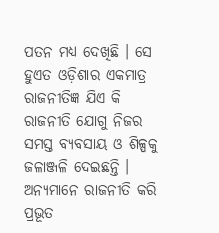ପତନ ମଧ୍ୟ ଦେଖିଛି । ସେ ହୁଏତ ଓଡ଼ିଶାର ଏକମାତ୍ର ରାଜନୀତିଜ୍ଞ ଯିଏ କି ରାଜନୀତି ଯୋଗୁ ନିଜର ସମସ୍ତ ବ୍ୟବସାୟ ଓ ଶିଳ୍ପକୁ ଜଳାଞ୍ଜଳି ଦେଇଛନ୍ତି । ଅନ୍ୟମାନେ ରାଜନୀତି କରି ପ୍ରଭୂତ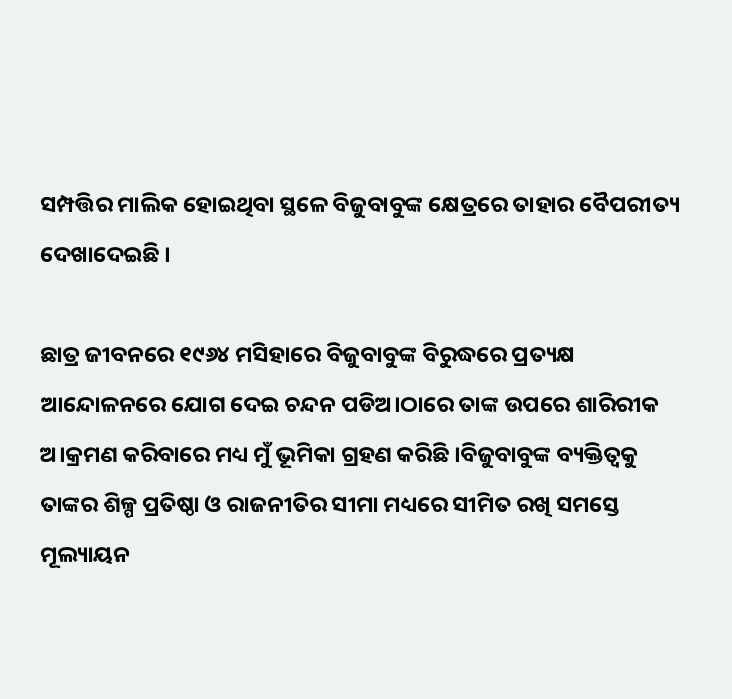ସମ୍ପତ୍ତିର ମାଲିକ ହୋଇଥିବା ସ୍ଥଳେ ବିଜୁବାବୁଙ୍କ କ୍ଷେତ୍ରରେ ତାହାର ବୈପରୀତ୍ୟ ଦେଖାଦେଇଛି ।

ଛାତ୍ର ଜୀବନରେ ୧୯୬୪ ମସିହାରେ ବିଜୁବାବୁଙ୍କ ବିରୁଦ୍ଧରେ ପ୍ରତ୍ୟକ୍ଷ ଆନ୍ଦୋଳନରେ ଯୋଗ ଦେଇ ଚନ୍ଦନ ପଡିଅ।ଠାରେ ତାଙ୍କ ଉପରେ ଶାରିରୀକ ଅ।କ୍ରମଣ କରିବାରେ ମଧ୍ୟ ମୁଁ ଭୂମିକା ଗ୍ରହଣ କରିଛି ।ବିଜୁବାବୁଙ୍କ ବ୍ୟକ୍ତିତ୍ୱକୁ ତାଙ୍କର ଶିଳ୍ପ ପ୍ରତିଷ୍ଠା ଓ ରାଜନୀତିର ସୀମା ମଧ୍ୟରେ ସୀମିତ ରଖି ସମସ୍ତେ ମୂଲ୍ୟାୟନ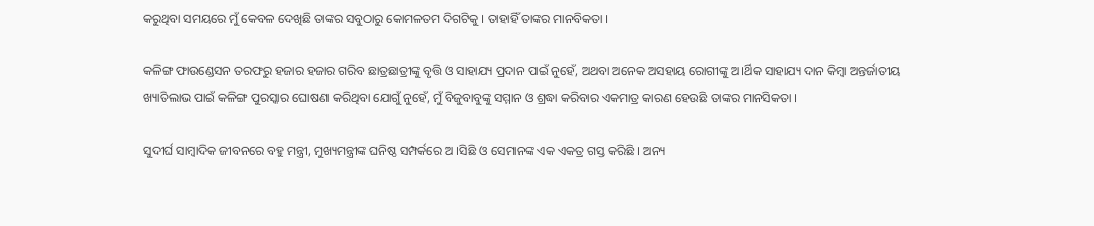କରୁଥିବା ସମୟରେ ମୁଁ କେବଳ ଦେଖିଛି ତାଙ୍କର ସବୁଠାରୁ କୋମଳତମ ଦିଗଟିକୁ । ତାହାହିଁ ତାଙ୍କର ମାନବିକତା ।

କଳିଙ୍ଗ ଫାଉଣ୍ଡେସନ ତରଫରୁ ହଜାର ହଜାର ଗରିବ ଛାତ୍ରଛାତ୍ରୀଙ୍କୁ ବୃତ୍ତି ଓ ସାହାଯ୍ୟ ପ୍ରଦାନ ପାଇଁ ନୁହେଁ, ଅଥବା ଅନେକ ଅସହାୟ ରୋଗୀଙ୍କୁ ଅ।ର୍ଥିକ ସାହାଯ୍ୟ ଦାନ କିମ୍ବା ଅନ୍ତର୍ଜାତୀୟ ଖ୍ୟାତିଲାଭ ପାଇଁ କଳିଙ୍ଗ ପୁରସ୍କାର ଘୋଷଣା କରିଥିବା ଯୋଗୁଁ ନୁହେଁ, ମୁଁ ବିଜୁବାବୁଙ୍କୁ ସମ୍ମାନ ଓ ଶ୍ରଦ୍ଧା କରିବାର ଏକମାତ୍ର କାରଣ ହେଉଛି ତାଙ୍କର ମାନସିକତା ।

ସୁଦୀର୍ଘ ସାମ୍ବାଦିକ ଜୀବନରେ ବହୁ ମନ୍ତ୍ରୀ, ମୁଖ୍ୟମନ୍ତ୍ରୀଙ୍କ ଘନିଷ୍ଠ ସମ୍ପର୍କରେ ଅ ।ସିଛି ଓ ସେମାନଙ୍କ ଏକ ଏକତ୍ର ଗସ୍ତ କରିଛି । ଅନ୍ୟ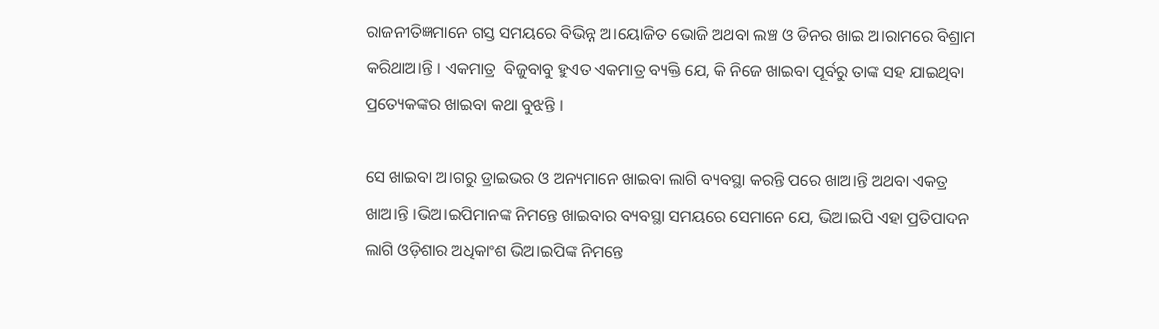ରାଜନୀତିଜ୍ଞମାନେ ଗସ୍ତ ସମୟରେ ବିଭିନ୍ନ ଅ।ୟୋଜିତ ଭୋଜି ଅଥବା ଲଞ୍ଚ ଓ ଡିନର ଖାଇ ଅ।ରାମରେ ବିଶ୍ରାମ କରିଥାଅ।ନ୍ତି । ଏକମାତ୍ର  ବିଜୁବାବୁ ହୁଏତ ଏକମାତ୍ର ବ୍ୟକ୍ତି ଯେ, କି ନିଜେ ଖାଇବା ପୂର୍ବରୁ ତାଙ୍କ ସହ ଯାଇଥିବା ପ୍ରତ୍ୟେକଙ୍କର ଖାଇବା କଥା ବୁଝନ୍ତି ।

ସେ ଖାଇବା ଅ।ଗରୁ ଡ୍ରାଇଭର ଓ ଅନ୍ୟମାନେ ଖାଇବା ଲାଗି ବ୍ୟବସ୍ଥା କରନ୍ତି ପରେ ଖାଅ।ନ୍ତି ଅଥବା ଏକତ୍ର ଖାଅ।ନ୍ତି ।ଭିଅ।ଇପିମାନଙ୍କ ନିମନ୍ତେ ଖାଇବାର ବ୍ୟବସ୍ଥା ସମୟରେ ସେମାନେ ଯେ, ଭିଅ।ଇପି ଏହା ପ୍ରତିପାଦନ ଲାଗି ଓଡ଼ିଶାର ଅଧିକାଂଶ ଭିଅ।ଇପିଙ୍କ ନିମନ୍ତେ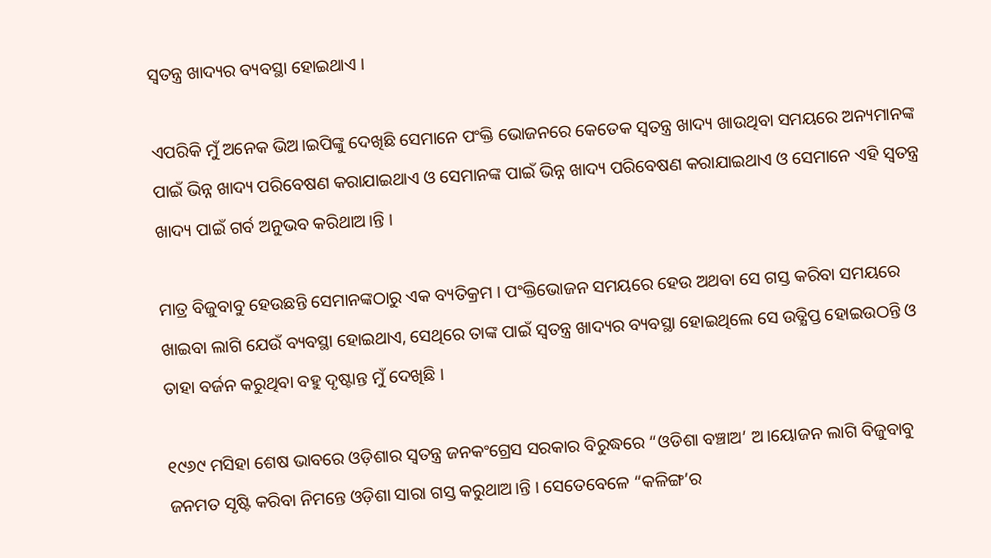ସ୍ୱତନ୍ତ୍ର ଖାଦ୍ୟର ବ୍ୟବସ୍ଥା ହୋଇଥାଏ ।

ଏପରିକି ମୁଁ ଅନେକ ଭିଅ।ଇପିଙ୍କୁ ଦେଖିଛି ସେମାନେ ପଂକ୍ତି ଭୋଜନରେ କେତେକ ସ୍ୱତନ୍ତ୍ର ଖାଦ୍ୟ ଖାଉଥିବା ସମୟରେ ଅନ୍ୟମାନଙ୍କ ପାଇଁ ଭିନ୍ନ ଖାଦ୍ୟ ପରିବେଷଣ କରାଯାଇଥାଏ ଓ ସେମାନଙ୍କ ପାଇଁ ଭିନ୍ନ ଖାଦ୍ୟ ପରିବେଷଣ କରାଯାଇଥାଏ ଓ ସେମାନେ ଏହି ସ୍ୱତନ୍ତ୍ର ଖାଦ୍ୟ ପାଇଁ ଗର୍ବ ଅନୁଭବ କରିଥାଅ।ନ୍ତି ।

ମାତ୍ର ବିଜୁବାବୁ ହେଉଛନ୍ତି ସେମାନଙ୍କଠାରୁ ଏକ ବ୍ୟତିକ୍ରମ । ପଂକ୍ତିଭୋଜନ ସମୟରେ ହେଉ ଅଥବା ସେ ଗସ୍ତ କରିବା ସମୟରେ ଖାଇବା ଲାଗି ଯେଉଁ ବ୍ୟବସ୍ଥା ହୋଇଥାଏ, ସେଥିରେ ତାଙ୍କ ପାଇଁ ସ୍ୱତନ୍ତ୍ର ଖାଦ୍ୟର ବ୍ୟବସ୍ଥା ହୋଇଥିଲେ ସେ ଉତ୍କ୍ଷିପ୍ତ ହୋଇଉଠନ୍ତି ଓ ତାହା ବର୍ଜନ କରୁଥିବା ବହୁ ଦୃଷ୍ଟାନ୍ତ ମୁଁ ଦେଖିଛି ।

୧୯୬୯ ମସିହା ଶେଷ ଭାବରେ ଓଡ଼ିଶାର ସ୍ୱତନ୍ତ୍ର ଜନକଂଗ୍ରେସ ସରକାର ବିରୁଦ୍ଧରେ “ଓଡିଶା ବଞ୍ଚାଅ’ ଅ।ୟୋଜନ ଲାଗି ବିଜୁବାବୁ ଜନମତ ସୃଷ୍ଟି କରିବା ନିମନ୍ତେ ଓଡ଼ିଶା ସାରା ଗସ୍ତ କରୁଥାଅ।ନ୍ତି । ସେତେବେଳେ “କଳିଙ୍ଗ’ର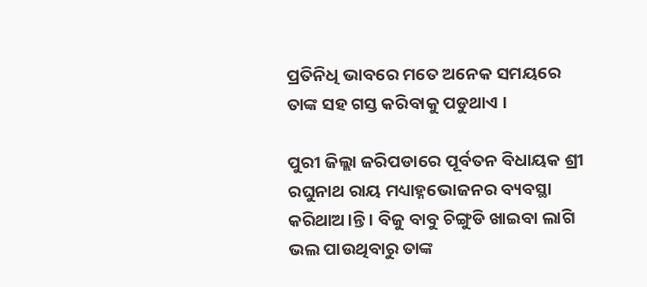ପ୍ରତିନିଧି ଭାବରେ ମତେ ଅନେକ ସମୟରେ ତାଙ୍କ ସହ ଗସ୍ତ କରିବାକୁ ପଡୁଥାଏ ।

ପୁରୀ ଜିଲ୍ଲା ଜରିପଡାରେ ପୂର୍ବତନ ବିଧାୟକ ଶ୍ରୀ ରଘୁନାଥ ରାୟ ମଧ୍ୟାହ୍ନଭୋଜନର ବ୍ୟବସ୍ଥା କରିଥାଅ।ନ୍ତି । ବିଜୁ ବାବୁ ଚିଙ୍ଗୁଡି ଖାଇବା ଲାଗି ଭଲ ପାଉଥିବାରୁ ତାଙ୍କ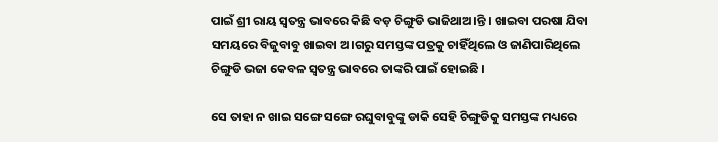ପାଇଁ ଶ୍ରୀ ରାୟ ସ୍ୱତନ୍ତ୍ର ଭାବରେ କିଛି ବଡ଼ ଚିଙ୍ଗୁଡି ଭାଜିଥାଅ।ନ୍ତି । ଖାଇବା ପରଷା ଯିବା ସମୟରେ ବିଜୁବାବୁ ଖାଇବା ଅ।ଗରୁ ସମସ୍ତଙ୍କ ପତ୍ରକୁ ଚାହିଁଥିଲେ ଓ ଜାଣିପାରିଥିଲେ ଚିଙ୍ଗୁଡି ଭଜା କେବଳ ସ୍ୱତନ୍ତ୍ର ଭାବରେ ତାଙ୍କରି ପାଇଁ ହୋଇଛି ।

ସେ ତାହା ନ ଖାଇ ସଙ୍ଗେ ସଙ୍ଗେ ରଘୁବାବୁଙ୍କୁ ଡାକି ସେହି ଚିଙ୍ଗୁଡିକୁ ସମସ୍ତଙ୍କ ମଧ୍ୟରେ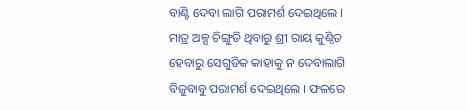ବାଣ୍ଟି ଦେବା ଲାଗି ପରାମର୍ଶ ଦେଇଥିଲେ । ମାତ୍ର ଅଳ୍ପ ଚିଙ୍ଗୁଡି ଥିବାରୁ ଶ୍ରୀ ରାୟ କୁଣ୍ଠିତ ହେବାରୁ ସେଗୁଡିକ କାହାକୁ ନ ଦେବାଲାଗି ବିଜୁବାବୁ ପରାମର୍ଶ ଦେଇଥିଲେ । ଫଳରେ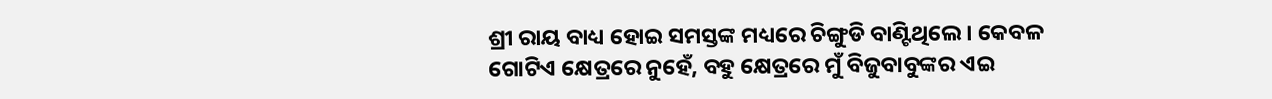ଶ୍ରୀ ରାୟ ବାଧ୍ୟ ହୋଇ ସମସ୍ତଙ୍କ ମଧ୍ୟରେ ଚିଙ୍ଗୁଡି ବାଣ୍ଟିଥିଲେ । କେବଳ ଗୋଟିଏ କ୍ଷେତ୍ରରେ ନୁହେଁ, ବହୁ କ୍ଷେତ୍ରରେ ମୁଁ ବିଜୁବାବୁଙ୍କର ଏଇ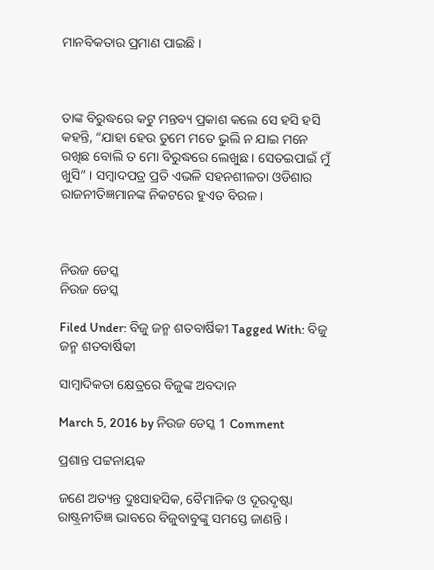ମାନବିକତାର ପ୍ରମାଣ ପାଇଛି ।



ତାଙ୍କ ବିରୁଦ୍ଧରେ କଟୁ ମନ୍ତବ୍ୟ ପ୍ରକାଶ କଲେ ସେ ହସି ହସି କହନ୍ତି, “ଯାହା ହେଉ ତୁମେ ମତେ ଭୁଲି ନ ଯାଇ ମନେ ରଖିଛ ବୋଲି ତ ମୋ ବିରୁଦ୍ଧରେ ଲେଖୁଛ । ସେତଇପାଇଁ ମୁଁ ଖୁସି” । ସମ୍ବାଦପତ୍ର ପ୍ରତି ଏଭଳି ସହନଶୀଳତା ଓଡିଶାର ରାଜନୀତିଜ୍ଞମାନଙ୍କ ନିକଟରେ ହୁଏତ ବିରଳ ।



ନିଉଜ ଡେସ୍କ
ନିଉଜ ଡେସ୍କ

Filed Under: ବିଜୁ ଜନ୍ମ ଶତବାର୍ଷିକୀ Tagged With: ବିଜୁ ଜନ୍ମ ଶତବାର୍ଷିକୀ

ସାମ୍ବାଦିକତା କ୍ଷେତ୍ରରେ ବିଜୁଙ୍କ ଅବଦାନ

March 5, 2016 by ନିଉଜ ଡେସ୍କ 1 Comment

ପ୍ରଶାନ୍ତ ପଟ୍ଟନାୟକ

ଜଣେ ଅତ୍ୟନ୍ତ ଦୁଃସାହସିକ, ବୈମାନିକ ଓ ଦୂରଦୃଷ୍ଟା ରାଷ୍ଟ୍ରନୀତିଜ୍ଞ ଭାବରେ ବିଜୁବାବୁଙ୍କୁ ସମସ୍ତେ ଜାଣନ୍ତି ।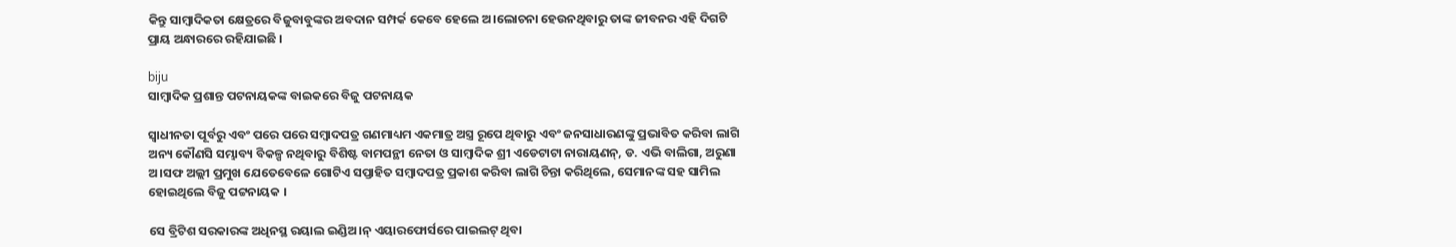କିନ୍ତୁ ସାମ୍ବାଦିକତା କ୍ଷେତ୍ରରେ ବିଜୁବାବୁଙ୍କର ଅବଦାନ ସମ୍ପର୍କ କେବେ ହେଲେ ଅ।ଲୋଚନା ହେଉନଥିବାରୁ ତାଙ୍କ ଜୀବନର ଏହି ଦିଗଟି ପ୍ରାୟ ଅନ୍ଧାରରେ ରହିଯାଇଛି ।

biju
ସାମ୍ବାଦିକ ପ୍ରଶାନ୍ତ ପଟନାୟକଙ୍କ ବାଇକରେ ବିଜୁ ପଟନାୟକ

ସ୍ୱାଧୀନତା ପୂର୍ବରୁ ଏବଂ ପରେ ପରେ ସମ୍ବାଦପତ୍ର ଗଣମାଧ୍ୟମ ଏକମାତ୍ର ଅସ୍ତ୍ର ରୂପେ ଥିବାରୁ ଏବଂ ଜନସାଧାରଣଙ୍କୁ ପ୍ରଭାବିତ କରିବା ଲାଗି ଅନ୍ୟ କୌଣସି ସମ୍ଭାବ୍ୟ ବିକଳ୍ପ ନଥିବାରୁ ବିଶିଷ୍ଟ ବାମପନ୍ଥୀ ନେତା ଓ ସାମ୍ବାଦିକ ଶ୍ରୀ ଏଡେଟାଟା ନାରାୟଣନ୍, ଡ. ଏଭି ବାଲିଗା, ଅରୁଣା ଅ।ସଫ ଅଲ୍ଲୀ ପ୍ରମୁଖ ଯେତେବେଳେ ଗୋଟିଏ ସପ୍ତାହିତ ସମ୍ବାଦପତ୍ର ପ୍ରକାଶ କରିବା ଲାଗି ଚିନ୍ତା କରିଥିଲେ, ସେମାନଙ୍କ ସହ ସାମିଲ ହୋଇଥିଲେ ବିଜୁ ପଟ୍ଟନାୟକ ।

ସେ ବ୍ରିଟିଶ ସରକାରଙ୍କ ଅଧିନସ୍ଥ ରୟାଲ ଇଣ୍ଡିଅ।ନ୍ ଏୟାରଫୋର୍ସରେ ପାଇଲଟ୍ ଥିବା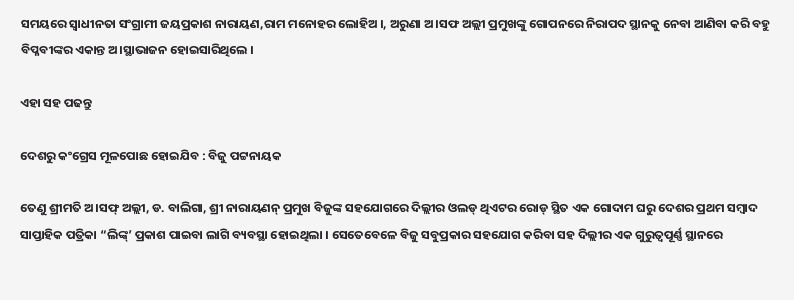ସମୟରେ ସ୍ୱାଧୀନତା ସଂଗ୍ରାମୀ ଜୟପ୍ରକାଶ ନାରାୟଣ,ରାମ ମନୋହର ଲୋହିଅ ।, ଅରୁଣା ଅ।ସଫ ଅଲ୍ଲୀ ପ୍ରମୁଖଙ୍କୁ ଗୋପନରେ ନିରାପଦ ସ୍ଥାନକୁ ନେବା ଆଣିବା କରି ବହୁ ବିପ୍ଳବୀଙ୍କର ଏକାନ୍ତ ଅ।ସ୍ଥାଭାଜନ ହୋଇସାରିଥିଲେ ।

ଏହା ସହ ପଢନ୍ତୁ

ଦେଶରୁ କଂଗ୍ରେସ ମୂଳପୋଛ ହୋଇଯିବ : ବିଜୁ ପଟ୍ଟନାୟକ

ତେଣୁ ଶ୍ରୀମତି ଅ।ସଫ୍ ଅଲ୍ଲୀ, ଡ. ବାଲିଗା, ଶ୍ରୀ ନାରାୟଣନ୍ ପ୍ରମୁଖ ବିଜୁଙ୍କ ସହଯୋଗରେ ଦିଲ୍ଲୀର ଓଲଡ୍ ଥିଏଟର ରୋଡ୍ ସ୍ଥିତ ଏକ ଗୋଦାମ ଘରୁ ଦେଶର ପ୍ରଥମ ସମ୍ବାଦ ସାପ୍ତାହିକ ପତ୍ରିକା “ଲିଙ୍କ୍’ ପ୍ରକାଶ ପାଇବା ଲାଗି ବ୍ୟବସ୍ଥା ହୋଇଥିଲା । ସେତେବେଳେ ବିଜୁ ସବୁପ୍ରକାର ସହଯୋଗ କରିବା ସହ ଦିଲ୍ଲୀର ଏକ ଗୁରୁତ୍ୱପୂର୍ଣ୍ଣ ସ୍ଥାନରେ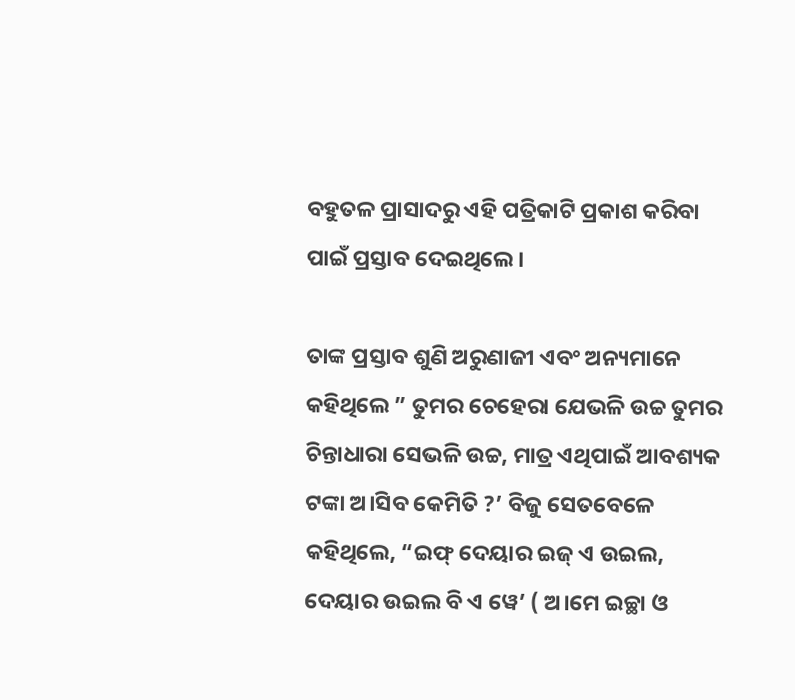ବହୁତଳ ପ୍ରାସାଦରୁ ଏହି ପତ୍ରିକାଟି ପ୍ରକାଶ କରିବା ପାଇଁ ପ୍ରସ୍ତାବ ଦେଇଥିଲେ ।

ତାଙ୍କ ପ୍ରସ୍ତାବ ଶୁଣି ଅରୁଣାଜୀ ଏବଂ ଅନ୍ୟମାନେ କହିଥିଲେ ” ତୁମର ଚେହେରା ଯେଭଳି ଉଚ୍ଚ ତୁମର ଚିନ୍ତାଧାରା ସେଭଳି ଉଚ୍ଚ, ମାତ୍ର ଏଥିପାଇଁ ଆବଶ୍ୟକ ଟଙ୍କା ଅ।ସିବ କେମିତି ?’ ବିଜୁ ସେତବେଳେ କହିଥିଲେ, “ଇଫ୍ ଦେୟାର ଇଜ୍ ଏ ଉଇଲ, ଦେୟାର ଉଇଲ ବି ଏ ୱେ’ ( ଅ।ମେ ଇଚ୍ଛା ଓ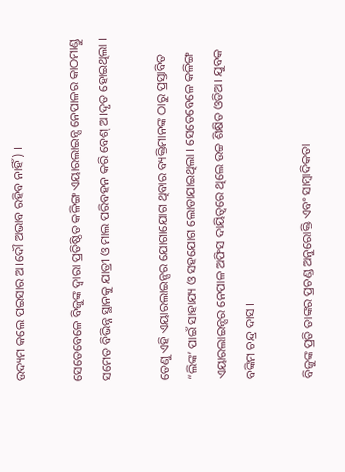ଉଦ୍ୟମ କଲେ ପଇସାର ଅ।ଦୌ ଅଭାବ ରହିବ ନାହିଁ) ।

ସେତେବେଳେ ବିଜୁଙ୍କ ଦ୍ୱାରା ପ୍ରତିଷ୍ଠିତ କଳିଙ୍ଗ ଏୟାରଲାଇନ୍ସ ନେପାଳର କାଠମାଣ୍ଡୁ ସମେତ ବିଭିନ୍ନ ସ୍ଥାନକୁ ଯାତ୍ରୀ ଓ ମାଲ ପରିବହନ କରି ବେଶ୍ ଅ।ଦୃତ ହୋଇଥିଲା ।

ତେଣୁ ଏହି ଏୟାରଲାଇନ୍ସର ଯୋଗାଯୋଗ ଥିବାର ବ୍ୟକ୍ତିମାନଙ୍କ ଠାରୁ ପ୍ରସ୍ତାବିତ “ଲିଙ୍କ’ ପାଇଁ ସାହାଯ୍ୟ ଓ ସହଯୋଗ ଲୋଡାଯାଇଥିଲା । ସେତେବେଳେ କଳିଙ୍ଗ ଏୟାରଲାଇନ୍ସର ନେପାଳ ଅଫିସ ଦାୟିତ୍ୱରେ ଥିଲେ ଉଚ୍ଚ ଶିକ୍ଷିତ ଓଡିଅ। ଯୁବକ ବଙ୍କିମ ଚନ୍ଦ୍ର ଦାସ ।

ବିଜୁଙ୍କ ପ୍ରତି ତାଙ୍କର ପ୍ରଚଣ୍ଡ ଅନୁରୋକ୍ତି ଏବଂ ସାମ୍ବାଦିକତା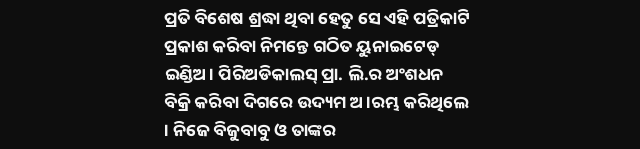ପ୍ରତି ବିଶେଷ ଶ୍ରଦ୍ଧା ଥିବା ହେତୁ ସେ ଏହି ପତ୍ରିକାଟି ପ୍ରକାଶ କରିବା ନିମନ୍ତେ ଗଠିତ ୟୁନାଇଟେଡ୍ ଇଣ୍ଡିଅ। ପିରିଅଡିକାଲସ୍ ପ୍ରା. ଲି.ର ଅଂଶଧନ ବିକ୍ରି କରିବା ଦିଗରେ ଉଦ୍ୟମ ଅ।ରମ୍ଭ କରିଥିଲେ । ନିଜେ ବିଜୁବାବୁ ଓ ତାଙ୍କର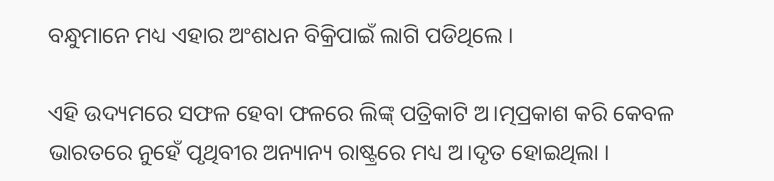ବନ୍ଧୁମାନେ ମଧ୍ୟ ଏହାର ଅଂଶଧନ ବିକ୍ରିପାଇଁ ଲାଗି ପଡିଥିଲେ ।

ଏହି ଉଦ୍ୟମରେ ସଫଳ ହେବା ଫଳରେ ଲିଙ୍କ୍ ପତ୍ରିକାଟି ଅ।ତ୍ମପ୍ରକାଶ କରି କେବଳ ଭାରତରେ ନୁହେଁ ପୃଥିବୀର ଅନ୍ୟାନ୍ୟ ରାଷ୍ଟ୍ରରେ ମଧ୍ୟ ଅ।ଦୃତ ହୋଇଥିଲା ।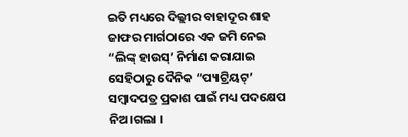ଇତି ମଧ୍ୟରେ ଦିଲ୍ଲୀର ବାହାଦୂର ଶାହ ଜାଫର ମାର୍ଗଠାରେ ଏକ ଜମି ନେଇ “ଲିଙ୍କ୍ ହାଉସ୍’ ନିର୍ମାଣ କରାଯାଇ ସେହିଠାରୁ ଦୈନିକ “ପ୍ୟାଟ୍ରିୟଟ୍’ ସମ୍ବାଦପତ୍ର ପ୍ରକାଶ ପାଇଁ ମଧ୍ୟ ପଦକ୍ଷେପ ନିଅ।ଗଲା ।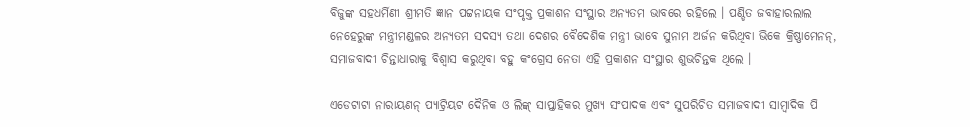ବିଜୁଙ୍କ ସହଧର୍ମିଣୀ ଶ୍ରୀମତି ଜ୍ଞାନ ପଟ୍ଟନାୟକ ସଂପୃକ୍ତ ପ୍ରକାଶନ ସଂସ୍ଥାର ଅନ୍ୟତମ ଭାବରେ ରହିଲେ । ପଣ୍ଡିତ ଜବାହାରଲାଲ ନେହେରୁଙ୍କ ମନ୍ତ୍ରୀମଣ୍ଡଳର ଅନ୍ୟତମ ସଦସ୍ୟ ତଥା ଦେଶର ବୈଦେଶିକ ମନ୍ତ୍ରୀ ଭାବେ ସୁନାମ ଅର୍ଜନ କରିଥିବା ଭିକେ କ୍ରିଷ୍ଣାମେନନ୍, ସମାଜବାଦୀ ଚିନ୍ତାଧାରାକୁ ବିଶ୍ୱାସ କରୁଥିବା ବହୁ କଂଗ୍ରେସ ନେତା ଏହି ପ୍ରକାଶନ ସଂସ୍ଥାର ଶୁଭଚିନ୍ତକ ଥିଲେ ।

ଏଡେଟାଟା ନାରାୟଣନ୍ ପ୍ୟାଟ୍ରିୟଟ ଦୈନିକ ଓ ଲିଙ୍କ୍ ସାପ୍ତାହିକର ମୁଖ୍ୟ ସଂପାଦକ ଏବଂ ସୁପରିଚିତ ସମାଜବାଦୀ ସାମ୍ବାଦିକ ପି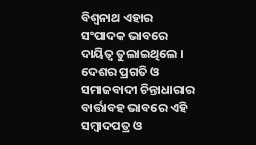ବିଶ୍ୱନାଥ ଏହାର ସଂପାଦକ ଭାବରେ ଦାୟିତ୍ୱ ତୁଲାଇଥିଲେ । ଦେଶର ପ୍ରଗତି ଓ ସମାଜବାଦୀ ଚିନ୍ତାଧାରାର ବାର୍ତ୍ତାବହ ଭାବରେ ଏହି ସମ୍ବାଦପତ୍ର ଓ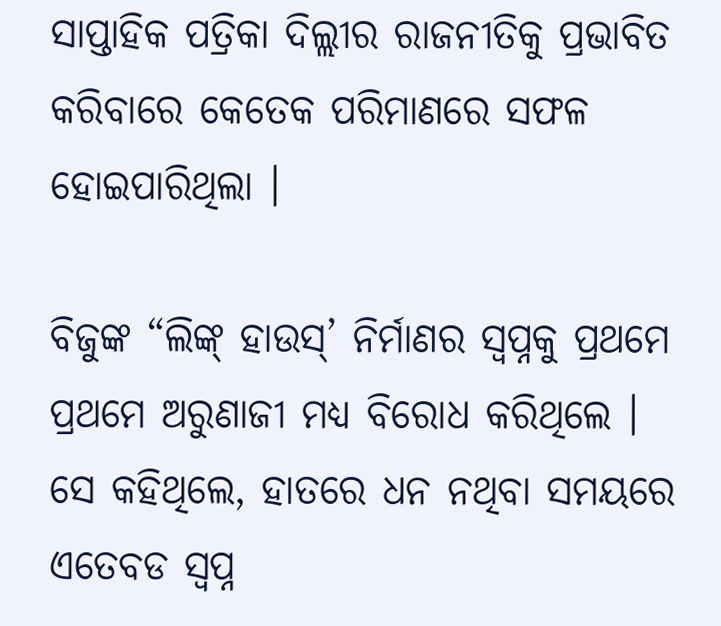ସାପ୍ତାହିକ ପତ୍ରିକା ଦିଲ୍ଲୀର ରାଜନୀତିକୁ ପ୍ରଭାବିତ କରିବାରେ କେତେକ ପରିମାଣରେ ସଫଳ ହୋଇପାରିଥିଲା ।

ବିଜୁଙ୍କ “ଲିଙ୍କ୍ ହାଉସ୍’ ନିର୍ମାଣର ସ୍ୱପ୍ନକୁ ପ୍ରଥମେ ପ୍ରଥମେ ଅରୁଣାଜୀ ମଧ୍ୟ ବିରୋଧ କରିଥିଲେ । ସେ କହିଥିଲେ, ହାତରେ ଧନ ନଥିବା ସମୟରେ ଏତେବଡ ସ୍ୱପ୍ନ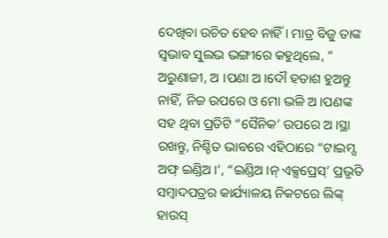ଦେଖିବା ଉଚିତ ହେବ ନାହିଁ । ମାତ୍ର ବିଜୁ ତାଙ୍କ ସ୍ୱଭାବ ସୁଲଭ ଭଙ୍ଗୀରେ କହୁଥିଲେ, ” ଅରୁଣାଜୀ, ଅ ।ପଣା ଅ।ଦୌ ହତାଶ ହୁଅନ୍ତୁ ନାହିଁ, ନିଜ ଉପରେ ଓ ମୋ ଭଳି ଅ।ପଣଙ୍କ ସହ ଥିବା ପ୍ରତିଟି “ସୈନିକ’ ଉପରେ ଅ।ସ୍ଥା ରଖନ୍ତୁ, ନିଶ୍ଚିତ ଭାବରେ ଏହିଠାରେ “ଟାଇମ୍ସ ଅଫ୍ ଇଣ୍ଡିଅ।’, “ଇଣ୍ଡିଅ।ନ୍ ଏକ୍ସପ୍ରେସ୍’ ପ୍ରଭୃତି ସମ୍ବାଦପତ୍ରର କାର୍ଯ୍ୟାଳୟ ନିକଟରେ ଲିଙ୍କ୍ ହାଉସ୍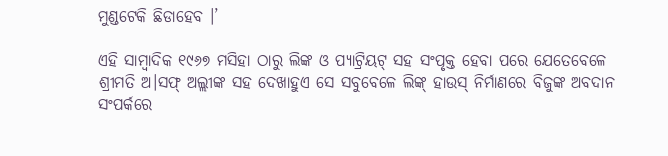ମୁଣ୍ଡଟେକି ଛିଡାହେବ ।’

ଏହି ସାମ୍ବାଦିକ ୧୯୬୭ ମସିହା ଠାରୁ ଲିଙ୍କ ଓ ପ୍ୟାଟ୍ରିୟଟ୍ ସହ ସଂପୃକ୍ତ ହେବା ପରେ ଯେତେବେଳେ ଶ୍ରୀମତି ଅ।ସଫ୍ ଅଲ୍ଲୀଙ୍କ ସହ ଦେଖାହୁଏ ସେ ସବୁବେଳେ ଲିଙ୍କ୍ ହାଉସ୍ ନିର୍ମାଣରେ ବିଜୁଙ୍କ ଅବଦାନ ସଂପର୍କରେ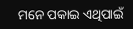ମନେ ପକାଇ ଏଥିପାଇଁ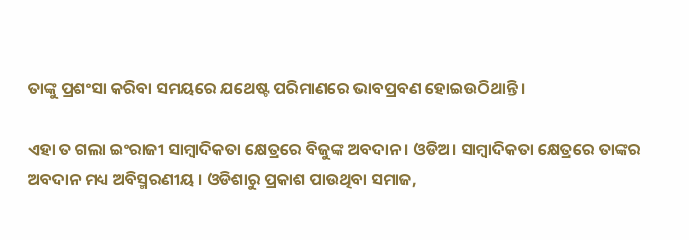ତାଙ୍କୁ ପ୍ରଶଂସା କରିବା ସମୟରେ ଯଥେଷ୍ଟ ପରିମାଣରେ ଭାବପ୍ରବଣ ହୋଇଉଠିଥାନ୍ତି ।

ଏହା ତ ଗଲା ଇଂରାଜୀ ସାମ୍ବାଦିକତା କ୍ଷେତ୍ରରେ ବିଜୁଙ୍କ ଅବଦାନ । ଓଡିଅ। ସାମ୍ବାଦିକତା କ୍ଷେତ୍ରରେ ତାଙ୍କର ଅବଦାନ ମଧ୍ୟ ଅବିସ୍ମରଣୀୟ । ଓଡିଶାରୁ ପ୍ରକାଶ ପାଉଥିବା ସମାଜ,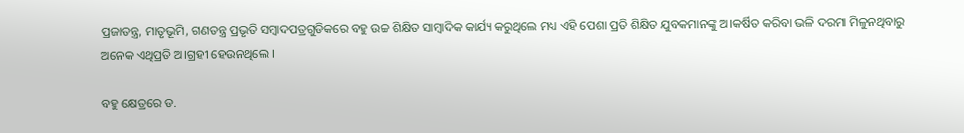ପ୍ରଜାତନ୍ତ୍ର, ମାତୃଭୂମି, ଗଣତନ୍ତ୍ର ପ୍ରଭୃତି ସମ୍ବାଦପତ୍ରଗୁଡିକରେ ବହୁ ଉଚ୍ଚ ଶିକ୍ଷିତ ସାମ୍ବାଦିକ କାର୍ଯ୍ୟ କରୁଥିଲେ ମଧ୍ୟ ଏହି ପେଶା ପ୍ରତି ଶିକ୍ଷିତ ଯୁବକମାନଙ୍କୁ ଅ।କର୍ଷିତ କରିବା ଭଳି ଦରମା ମିଳୁନଥିବାରୁ ଅନେକ ଏଥିପ୍ରତି ଅ।ଗ୍ରହୀ ହେଉନଥିଲେ ।

ବହୁ କ୍ଷେତ୍ରରେ ଡ.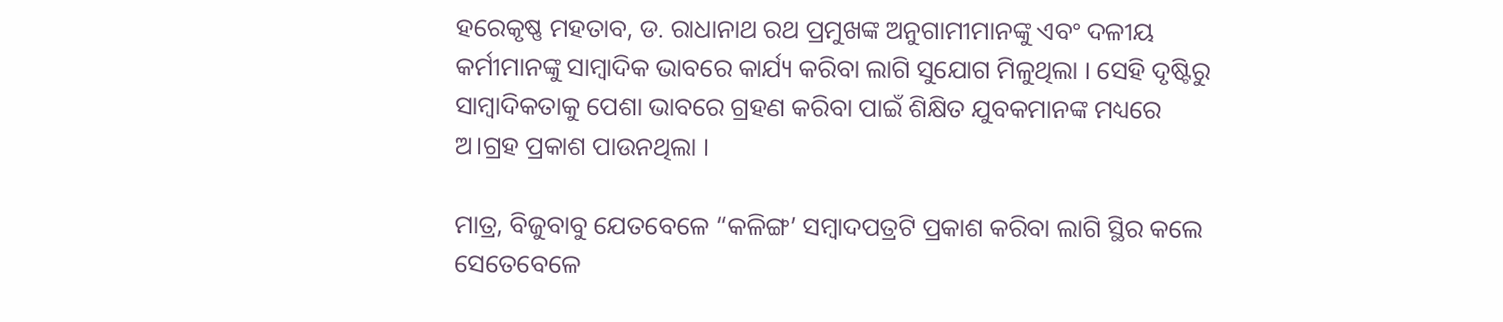ହରେକୃଷ୍ଣ ମହତାବ, ଡ. ରାଧାନାଥ ରଥ ପ୍ରମୁଖଙ୍କ ଅନୁଗାମୀମାନଙ୍କୁ ଏବଂ ଦଳୀୟ କର୍ମୀମାନଙ୍କୁ ସାମ୍ବାଦିକ ଭାବରେ କାର୍ଯ୍ୟ କରିବା ଲାଗି ସୁଯୋଗ ମିଳୁଥିଲା । ସେହି ଦୃଷ୍ଟିରୁ ସାମ୍ବାଦିକତାକୁ ପେଶା ଭାବରେ ଗ୍ରହଣ କରିବା ପାଇଁ ଶିକ୍ଷିତ ଯୁବକମାନଙ୍କ ମଧ୍ୟରେ ଅ।ଗ୍ରହ ପ୍ରକାଶ ପାଉନଥିଲା ।

ମାତ୍ର, ବିଜୁବାବୁ ଯେତବେଳେ “କଳିଙ୍ଗ’ ସମ୍ବାଦପତ୍ରଟି ପ୍ରକାଶ କରିବା ଲାଗି ସ୍ଥିର କଲେ ସେତେବେଳେ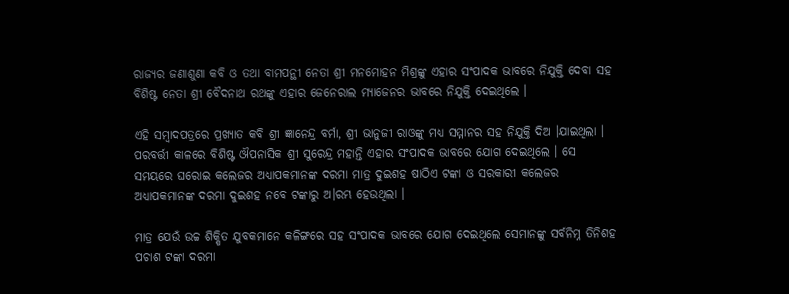ରାଜ୍ୟର ଜଣାଶୁଣା କବି ଓ ତଥା ବାମପନ୍ଥୀ ନେତା ଶ୍ରୀ ମନମୋହନ ମିଶ୍ରଙ୍କୁ ଏହାର ସଂପାଦକ ଭାବରେ ନିଯୁକ୍ତି ଦେବା ସହ ବିଶିଷ୍ଟ ନେତା ଶ୍ରୀ ବୈଦନାଥ ରଥଙ୍କୁ ଏହାର ଜେନେରାଲ ମ୍ୟାଜେନର ଭାବରେ ନିଯୁକ୍ତି ଦେଇଥିଲେ ।

ଏହି ସମ୍ବାଦପତ୍ରରେ ପ୍ରଖ୍ୟାତ କବି ଶ୍ରୀ ଜ୍ଞାନେନ୍ଦ୍ର ବର୍ମା, ଶ୍ରୀ ଭାନୁଜୀ ରାଓଙ୍କୁ ମଧ୍ୟ ସମ୍ମାନର ସହ ନିଯୁକ୍ତି ଦିଅ ।ଯାଇଥିଲା । ପରବର୍ତ୍ତୀ କାଳରେ ବିଶିଷ୍ଟ ଔପନାସିକ ଶ୍ରୀ ସୁରେନ୍ଦ୍ର ମହାନ୍ତି ଏହାର ସଂପାଦକ ଭାବରେ ଯୋଗ ଦେଇଥିଲେ । ସେ ସମୟରେ ଘରୋଇ କଲେଜର ଅଧ୍ୟାପକମାନଙ୍କ ଦରମା ମାତ୍ର ଦୁଇଶହ ଷାଠିଏ ଟଙ୍କା ଓ ସରକାରୀ କଲେଜର ଅଧ୍ୟାପକମାନଙ୍କ ଦରମା ଦୁଇଶହ ନବେ ଟଙ୍କାରୁ ଅ।ରମ୍ଭ ହେଉଥିଲା ।

ମାତ୍ର ଯେଉଁ ଉଚ୍ଚ ଶିକ୍ଷିତ ଯୁବକମାନେ କଳିଙ୍ଗରେ ସହ ସଂପାଦକ ଭାବରେ ଯୋଗ ଦେଇଥିଲେ ସେମାନଙ୍କୁ ସର୍ବନିମ୍ନ ତିନିଶହ ପଚାଶ ଟଙ୍କା ଦରମା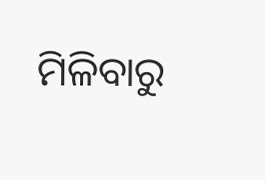ମିଳିବାରୁ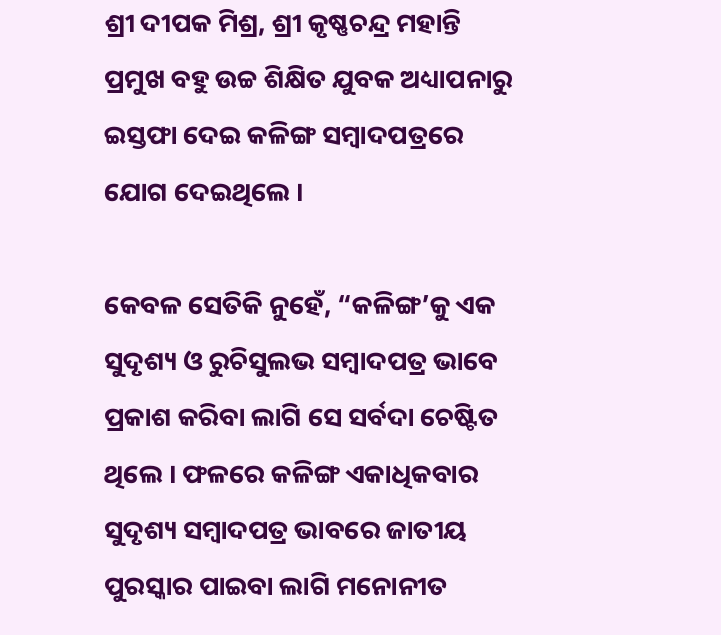ଶ୍ରୀ ଦୀପକ ମିଶ୍ର, ଶ୍ରୀ କୃଷ୍ଣଚନ୍ଦ୍ର ମହାନ୍ତି ପ୍ରମୁଖ ବହୁ ଉଚ୍ଚ ଶିକ୍ଷିତ ଯୁବକ ଅଧ୍ୟାପନାରୁ ଇସ୍ତଫା ଦେଇ କଳିଙ୍ଗ ସମ୍ବାଦପତ୍ରରେ ଯୋଗ ଦେଇଥିଲେ ।

କେବଳ ସେତିକି ନୁହେଁ, “କଳିଙ୍ଗ’କୁ ଏକ ସୁଦୃଶ୍ୟ ଓ ରୁଚିସୁଲଭ ସମ୍ବାଦପତ୍ର ଭାବେ ପ୍ରକାଶ କରିବା ଲାଗି ସେ ସର୍ବଦା ଚେଷ୍ଟିତ ଥିଲେ । ଫଳରେ କଳିଙ୍ଗ ଏକାଧିକବାର ସୁଦୃଶ୍ୟ ସମ୍ବାଦପତ୍ର ଭାବରେ ଜାତୀୟ ପୁରସ୍କାର ପାଇବା ଲାଗି ମନୋନୀତ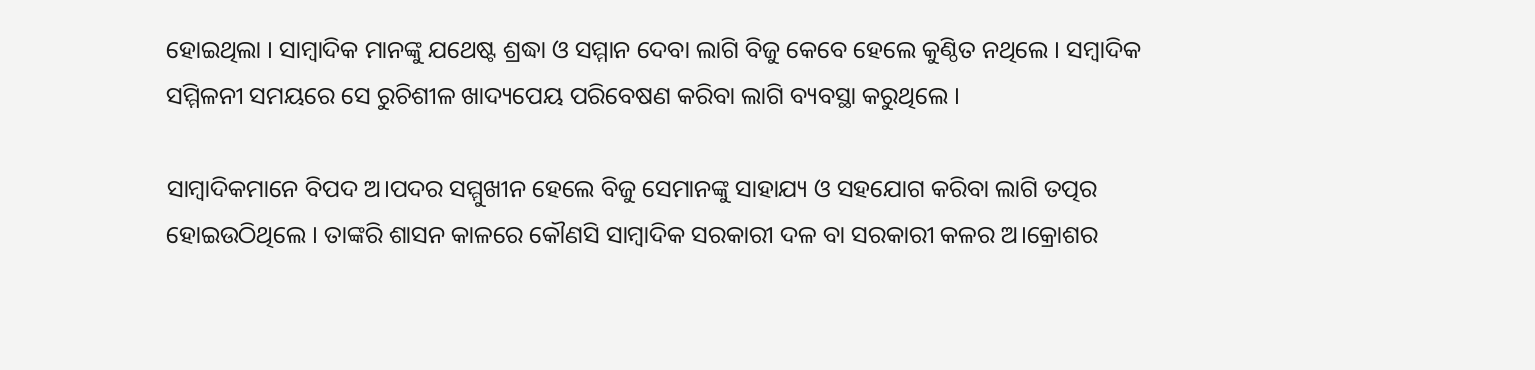ହୋଇଥିଲା । ସାମ୍ବାଦିକ ମାନଙ୍କୁ ଯଥେଷ୍ଟ ଶ୍ରଦ୍ଧା ଓ ସମ୍ମାନ ଦେବା ଲାଗି ବିଜୁ କେବେ ହେଲେ କୁଣ୍ଠିତ ନଥିଲେ । ସମ୍ବାଦିକ ସମ୍ମିଳନୀ ସମୟରେ ସେ ରୁଚିଶୀଳ ଖାଦ୍ୟପେୟ ପରିବେଷଣ କରିବା ଲାଗି ବ୍ୟବସ୍ଥା କରୁଥିଲେ ।

ସାମ୍ବାଦିକମାନେ ବିପଦ ଅ।ପଦର ସମ୍ମୁଖୀନ ହେଲେ ବିଜୁ ସେମାନଙ୍କୁ ସାହାଯ୍ୟ ଓ ସହଯୋଗ କରିବା ଲାଗି ତତ୍ପର ହୋଇଉଠିଥିଲେ । ତାଙ୍କରି ଶାସନ କାଳରେ କୌଣସି ସାମ୍ବାଦିକ ସରକାରୀ ଦଳ ବା ସରକାରୀ କଳର ଅ।କ୍ରୋଶର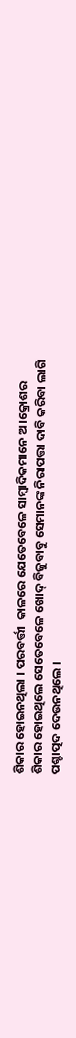ଶିକାର ହୋଇନଥିଲା । ପରବର୍ତ୍ତୀ  କାଳରେ ଯେତେବେଳେ ସାମ୍ବାଦିକମାନେ ଅ।କ୍ରୋଶର ଶିକାର ହୋଇଥିଲେ ସେତେବେଳେ ଖୋଦ୍ ବିଜୁବାବୁ ସେମାନଙ୍କ ନିରାପତ୍ତା ଦାବି କରିବା ଲାଗି ପଶ୍ଚାତ୍ପଦ ଦେଉନଥିଲେ ।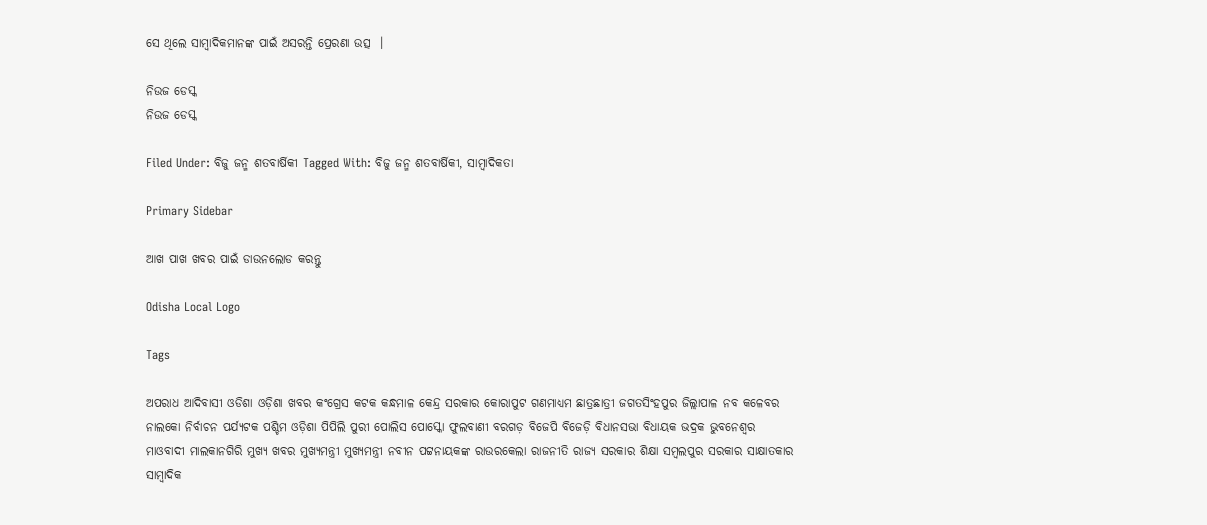ସେ ଥିଲେ ସାମ୍ବାଦିକମାନଙ୍କ ପାଇଁ ଅସରନ୍ତି ପ୍ରେରଣା ଉତ୍ସ  ।

ନିଉଜ ଡେସ୍କ
ନିଉଜ ଡେସ୍କ

Filed Under: ବିଜୁ ଜନ୍ମ ଶତବାର୍ଷିକୀ Tagged With: ବିଜୁ ଜନ୍ମ ଶତବାର୍ଷିକୀ, ସାମ୍ବାଦିକତା

Primary Sidebar

ଆଖ ପାଖ ଖବର ପାଇଁ ଡାଉନଲୋଡ କରନ୍ତୁ

Odisha Local Logo

Tags

ଅପରାଧ ଆଦିବାସୀ ଓଡିଶା ଓଡ଼ିଶା ଖବର କଂଗ୍ରେସ କଟକ କନ୍ଧମାଳ କେନ୍ଦ୍ର ସରକାର କୋରାପୁଟ ଗଣମାଧ୍ୟମ ଛାତ୍ରଛାତ୍ରୀ ଜଗତସିଂହପୁର ଜିଲ୍ଲାପାଳ ନବ କଳେବର ନାଲକୋ ନିର୍ବାଚନ ପର୍ଯ୍ୟଟକ ପଶ୍ଚିମ ଓଡ଼ିଶା ପିପିଲି ପୁରୀ ପୋଲିସ ପୋସ୍କୋ ଫୁଲବାଣୀ ବରଗଡ଼ ବିଜେପି ବିଜେଡ଼ି ବିଧାନସଭା ବିଧାୟକ ଭଦ୍ରକ ଭୁବନେଶ୍ୱର ମାଓବାଦୀ ମାଲକାନଗିରି ମୁଖ୍ୟ ଖବର ମୁଖ୍ୟମନ୍ତ୍ରୀ ମୁଖ୍ୟମନ୍ତ୍ରୀ ନବୀନ ପଟ୍ଟନାୟକଙ୍କ ରାଉରକେଲା ରାଜନୀତି ରାଜ୍ୟ ସରକାର ଶିକ୍ଷା ସମ୍ବଲପୁର ସରକାର ସାକ୍ଷାତକାର ସାମ୍ବାଦିକ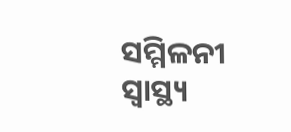ସମ୍ମିଳନୀ ସ୍ୱାସ୍ଥ୍ୟ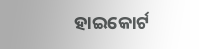ହାଇକୋର୍ଟ